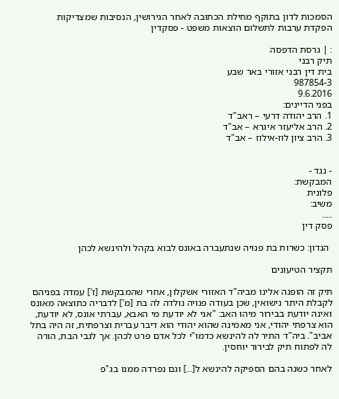הסמכות לדון בתוקף מחילת הכתובה לאחר הגירושין, הנסיבות שמצדיקות הפקדת ערבות לתשלום הוצאות משפט - פסקדין

: | גרסת הדפסה
תיק רבני
בית דין רבני אזורי באר שבע
987854-3
9.6.2016
בפני הדיינים:
1. הרב יהודה דרעי – ראב"ד
2. הרב אליעזר איגרא – אב"ד
3. הרב ציון לוז-אילוז – אב"ד


- נגד -
המבקשת:
פלונית
משיב:
.....
פסק דין

 הנדון: כשרות בת פנויה שנתעברה באונס לבוא בקהל ולהינשא לכהן

תקציר הטיעונים

תיק זה הופנה אלינו מביה"ד האזורי אשקלון, אחרי שהמבקשת [ז'] עמדה בפניהם לקבלת היתר נישואין, שכן בעודה פנויה נולדה לה בת [מ'] לדבריה כתוצאה מאונס ואינה יודעת בבירור מיהו האב: "אני לא יודעת מי האבא, עברתי אונס, לא יודעת, הוא צרפתי יהודי, אני מאמינה שהוא יהודי הוא דיבר עברית וצרפתית, זה היה בתל אביב". ביה"ד התיר לה להינשא כדמו"י לכל אדם פרט לכהן. אך לגבי הבת, הורה לה לפתוח תיק לבירור יוחסין.

לאחר כשנה בהם הספיקה להינשא ל[...] וגם נפרדה ממנו בג"פ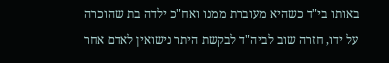באותו בי"ד כשהיא מעוברת ממנו ואח"כ ילדה בת שהוכרה על ידו, חזרה שוב לביה"ד לבקשת היתר נישואין לאדם אחר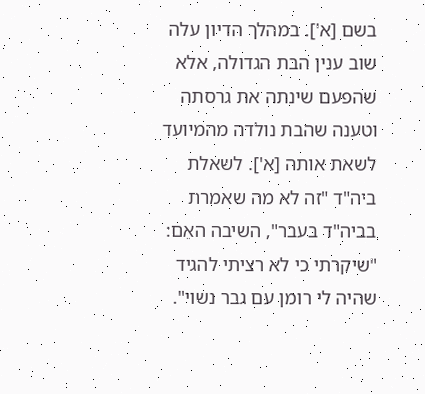בשם [א']. במהלך הדיון עלה שוב ענין הבת הגדולה, אלא שהפעם שינתה את גרסתה וטענה שהבת נולדה מהמיועד לשאת אותה [א']. לשאלת ביה"ד "זה לא מה שאמרת בביה"ד בעבר", השיבה האֵם: "שיקרתי כי לא רציתי להגיד שהיה לי רומן עם גבר נשוי".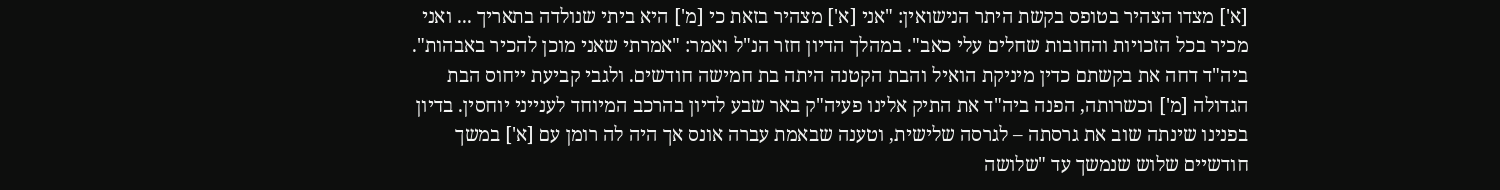[א'] מצדו הצהיר בטופס בקשת היתר הנישואין: "אני [א'] מצהיר בזאת כי [מ'] היא ביתי שנולדה בתאריך ... ואני מכיר בכל הזכויות והחובות שחלים עלי כאב". במהלך הדיון חזר הנ"ל ואמר: "אמרתי שאני מוכן להכיר באבהות". ביה"ד דחה את בקשתם כדין מיניקת הואיל והבת הקטנה היתה בת חמישה חודשים. ולגבי קביעת ייחוס הבת הגדולה [מ'] וכשרותה, הפנה ביה"ד את התיק אלינו פעיה"ק באר שבע לדיון בהרכב המיוחד לענייני יוחסין. בדיון בפנינו שינתה שוב את גרסתה – לגרסה שלישית, וטענה שבאמת עברה אונס אך היה לה רומן עם [א'] במשך חודשיים שלוש שנמשך עד "שלושה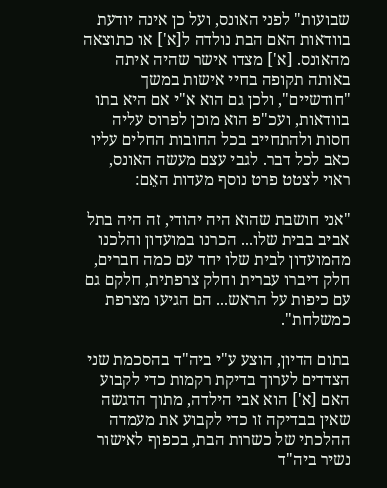שבועות" לפני האונס, ועל כן אינה יודעת בוודאות האם הבת נולדה ל[א'] או כתוצאה מהאונס. [א'] מצדו אישר שהיה איתה באותה תקופה בחיי אישות במשך "חודשיים", ולכן גם הוא א"י אם היא בתו בוודאות, ועכ"פ הוא מוכן לפרוס עליה חסות ולהתחייב בכל החובות החלים עליו כאב לכל דבר. לגבי עצם מעשה האונס, ראוי לצטט פרט נוסף מעדות האֵם:

"אני חושבת שהוא היה יהודי, זה היה בתל אביב בבית שלו... הכרנו במועדון והלכנו מהמועדון לבית שלו יחד עם כמה חברים, חלק דיברו עברית וחלק צרפתית, חלקם גם עם כיפות על הראש... הם הגיעו מצרפת כמשלחת".

בתום הדיון, הוצע ע"י ביה"ד בהסכמת שני הצדדים לערוך בדיקת רקמות כדי לקבוע האם [א'] הוא אבי הילדה, מתוך הדגשה שאין בבדיקה זו כדי לקבוע את מעמדה ההלכתי של כשרות הבת, בכפוף לאישור נשיר ביה"ד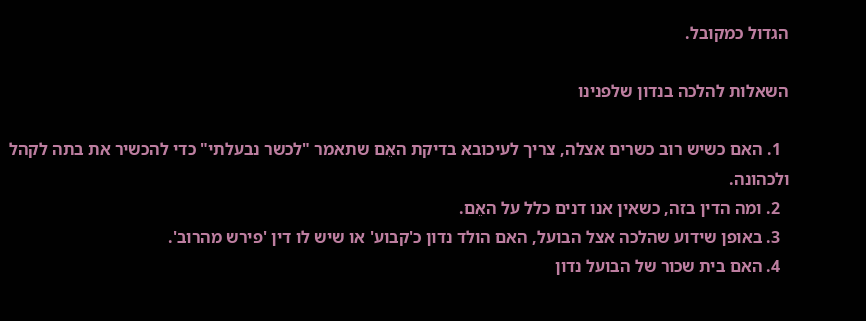הגדול כמקובל.

השאלות להלכה בנדון שלפנינו

  1. האם כשיש רוב כשרים אצלה, צריך לעיכובא בדיקת האֵם שתאמר "לכשר נבעלתי" כדי להכשיר את בתה לקהל ולכהונה.
  2. ומה הדין בזה, כשאין אנו דנים כלל על האֵם.
  3. באופן שידוע שהלכה אצל הבועל, האם הולד נדון כ'קבוע' או שיש לו דין 'פירש מהרוב'.
  4. האם בית שכור של הבועל נדון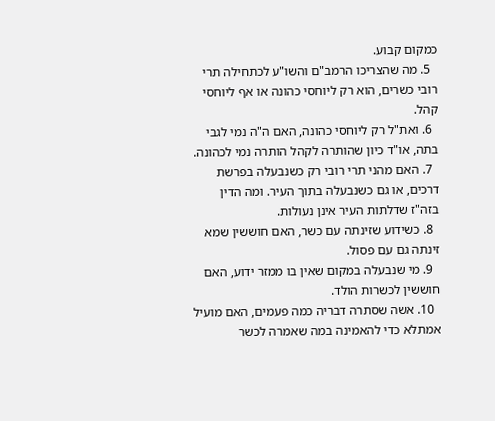כמקום קבוע.
  5. מה שהצריכו הרמב"ם והשו"ע לכתחילה תרי רובי כשרים, הוא רק ליוחסי כהונה או אף ליוחסי קהל.
  6. ואת"ל רק ליוחסי כהונה, האם ה"ה נמי לגבי בתה, או"ד כיון שהותרה לקהל הותרה נמי לכהונה.
  7. האם מהני תרי רובי רק כשנבעלה בפרשת דרכים, או גם כשנבעלה בתוך העיר. ומה הדין בזה"ז שדלתות העיר אינן נעולות.
  8. כשידוע שזינתה עם כשר, האם חוששין שמא זינתה גם עם פסול.
  9. מי שנבעלה במקום שאין בו ממזר ידוע, האם חוששין לכשרות הולד.
  10. אשה שסתרה דבריה כמה פעמים, האם מועיל אמתלא כדי להאמינה במה שאמרה לכשר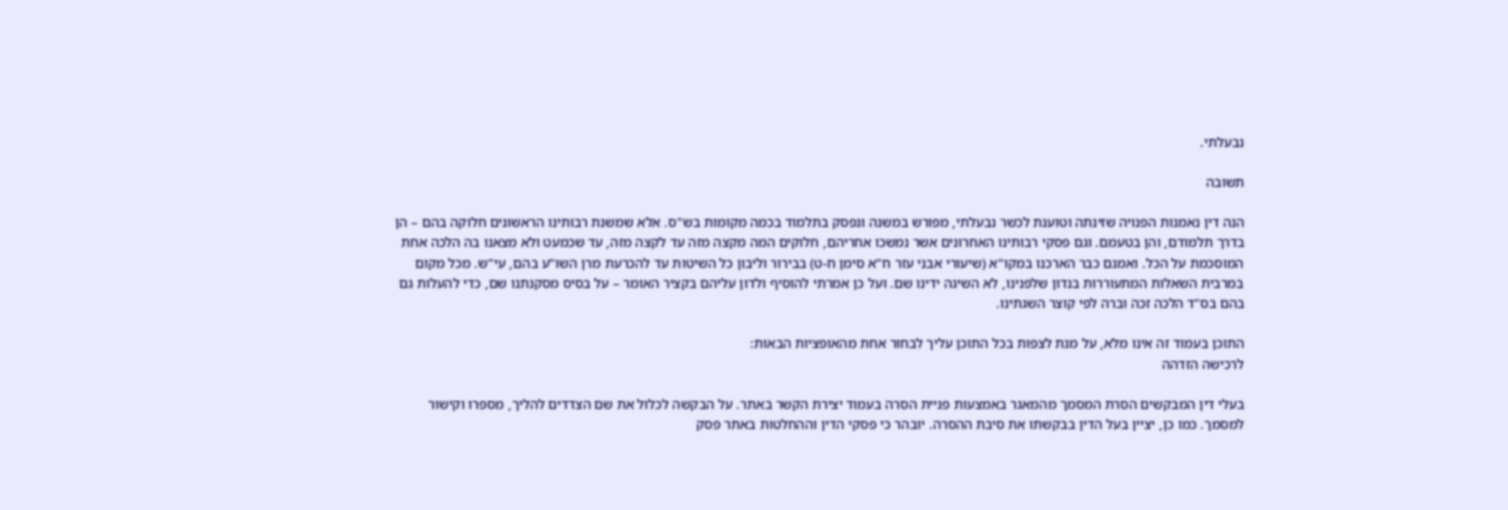נבעלתי.

תשובה

הנה דין נאמנות הפנויה שזינתה וטוענת לכשר נבעלתי, מפורש במשנה ונפסק בתלמוד בכמה מקומות בש"ס. אלא שמשנת רבותינו הראשונים חלוקה בהם – הן בדרך תלמודם, והן בטעמם. וגם פסקי רבותינו האחרונים אשר נמשכו אחריהם, חלוקים המה מקצה מזה עד לקצה מזה, עד שכמעט ולא מצאנו בה הלכה אחת המוסכמת על הכל. ואמנם כבר הארכנו במקו"א (שיעורי אבני עזר ח"א סימן ח-ט) בבירור וליבון כל השיטות עד להכרעת מרן השו"ע בהם, עי"ש. מכל מקום במרבית השאלות המתעוררות בנדון שלפנינו, לא השיגה ידינו שם. ועל כן אמרתי להוסיף ולדון עליהם בקציר האומר – על בסיס מסקנתנו שם, כדי להעלות גם בהם בס"ד הלכה זכה וברה לפי קוצר השגתינו.

התוכן בעמוד זה אינו מלא, על מנת לצפות בכל התוכן עליך לבחור אחת מהאופציות הבאות:
לרכישה הזדהה

בעלי דין המבקשים הסרת המסמך מהמאגר באמצעות פניית הסרה בעמוד יצירת הקשר באתר. על הבקשה לכלול את שם הצדדים להליך, מספרו וקישור למסמך. כמו כן, יציין בעל הדין בבקשתו את סיבת ההסרה. יובהר כי פסקי הדין וההחלטות באתר פסק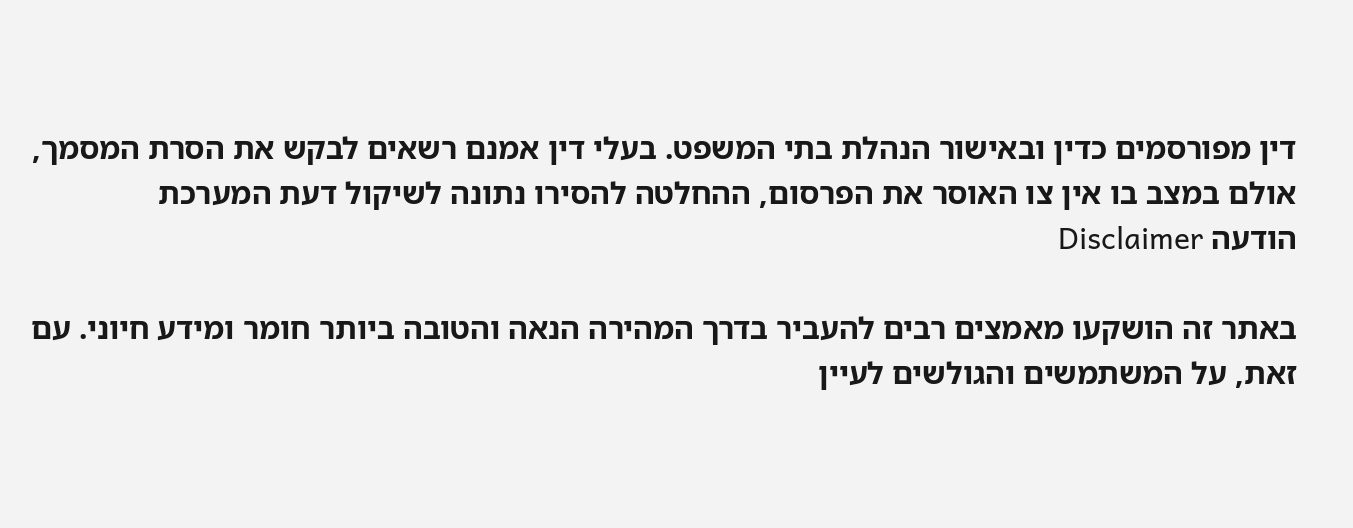דין מפורסמים כדין ובאישור הנהלת בתי המשפט. בעלי דין אמנם רשאים לבקש את הסרת המסמך, אולם במצב בו אין צו האוסר את הפרסום, ההחלטה להסירו נתונה לשיקול דעת המערכת
הודעה Disclaimer

באתר זה הושקעו מאמצים רבים להעביר בדרך המהירה הנאה והטובה ביותר חומר ומידע חיוני. עם זאת, על המשתמשים והגולשים לעיין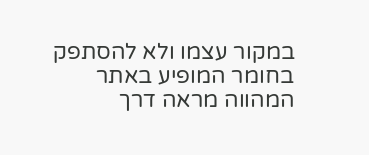במקור עצמו ולא להסתפק בחומר המופיע באתר המהווה מראה דרך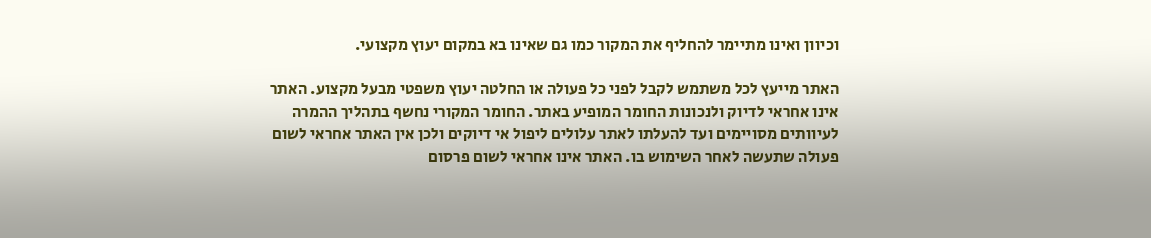וכיוון ואינו מתיימר להחליף את המקור כמו גם שאינו בא במקום יעוץ מקצועי.

האתר מייעץ לכל משתמש לקבל לפני כל פעולה או החלטה יעוץ משפטי מבעל מקצוע. האתר אינו אחראי לדיוק ולנכונות החומר המופיע באתר. החומר המקורי נחשף בתהליך ההמרה לעיוותים מסויימים ועד להעלתו לאתר עלולים ליפול אי דיוקים ולכן אין האתר אחראי לשום פעולה שתעשה לאחר השימוש בו. האתר אינו אחראי לשום פרסום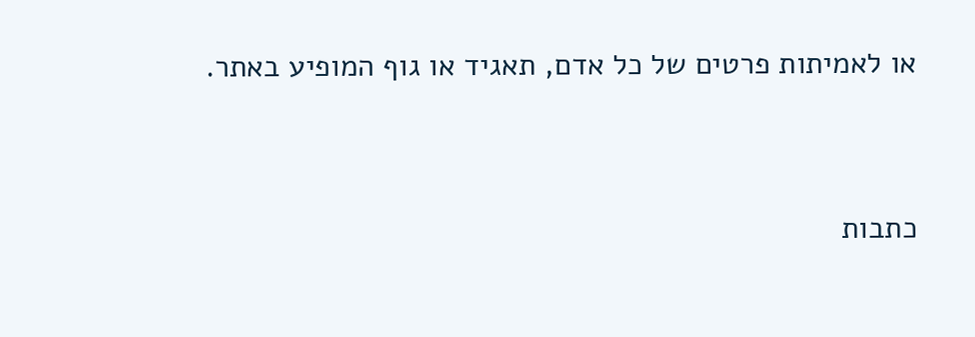או לאמיתות פרטים של כל אדם, תאגיד או גוף המופיע באתר.




כתבות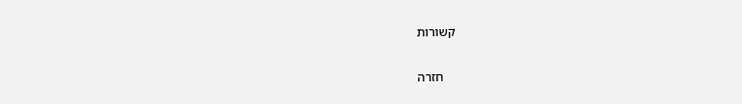קשורות

    חזרה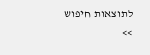לתוצאות חיפוש >>